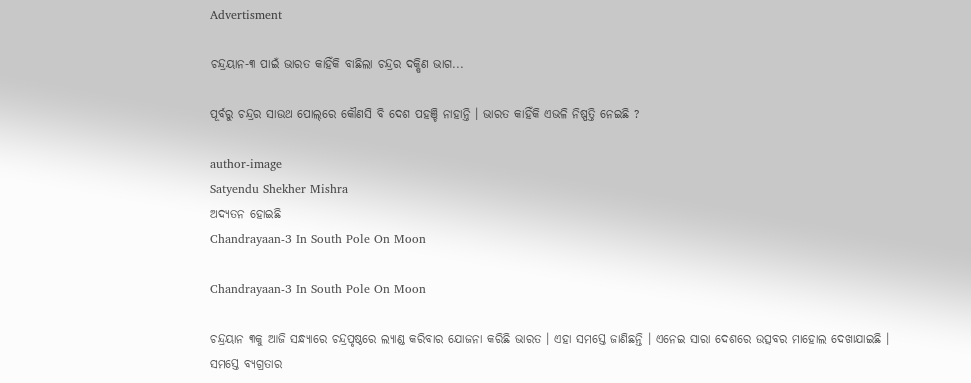Advertisment

ଚନ୍ଦ୍ରୟାନ-୩ ପାଇଁ ଭାରତ କାହିଁକି ବାଛିଲା ଚନ୍ଦ୍ରର ଦକ୍ଷିଣ ଭାଗ...

ପୂର୍ବରୁ ଚନ୍ଦ୍ରର ସାଉଥ ପୋଲ୍‌ରେ କୌଣସି ବି ଦେଶ ପହଞ୍ଚି ନାହାନ୍ତି । ଭାରତ କାହିଁକି ଏଭଳି ନିଷ୍ପତ୍ତି ନେଇଛି ?

author-image
Satyendu Shekher Mishra
ଅଦ୍ୟତନ ହୋଇଛି
Chandrayaan-3 In South Pole On Moon

Chandrayaan-3 In South Pole On Moon

ଚନ୍ଦ୍ରୟାନ ୩କୁ ଆଜି ସନ୍ଧ୍ୟାରେ ଚନ୍ଦ୍ରପୃଷ୍ଠରେ ଲ୍ୟାଣ୍ଡ କରିବାର ଯୋଜନା କରିଛି ଭାରତ । ଏହା ସମସ୍ତେ ଜାଣିଛନ୍ତି । ଏନେଇ ସାରା ଦେଶରେ ଉତ୍ସବର ମାହୋଲ ଦେଖାଯାଇଛି । ସମସ୍ତେ ବ୍ୟଗ୍ରତାର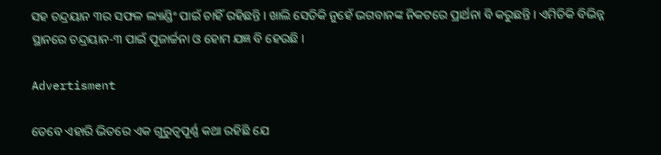ସହ ଚନ୍ଦ୍ରୟାନ ୩ର ସଫଳ ଲ୍ୟାଣ୍ଡିଂ ପାଇଁ ଚାହିଁ ରହିଛନ୍ତି । ଖାଲି ସେତିକି ନୁହେଁ ଭଗବାନଙ୍କ ନିକଟରେ ପ୍ରାର୍ଥନା ବି କରୁଛନ୍ତି । ଏମିତିକି ବିଭିନ୍ନ ସ୍ଥାନରେ ଚନ୍ଦ୍ରୟାନ-୩ ପାଇଁ ପୂଜାର୍ଚ୍ଚନା ଓ ହୋମ ଯଜ୍ଞ ବି ହେଉଛି ।

Advertisment

ତେବେ ଏହାରି ଭିତରେ ଏକ ଗୁରୁତ୍ୱପୂର୍ଣ୍ଣ କଥା ରହିଛି ଯେ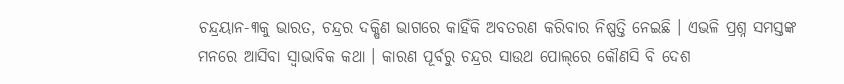ଚନ୍ଦ୍ରୟାନ-୩କୁ ଭାରତ, ଚନ୍ଦ୍ରର ଦକ୍ଷିଣ ଭାଗରେ କାହିଁକି ଅବତରଣ କରିବାର ନିଷ୍ପତ୍ତି ନେଇଛି । ଏଭଳି ପ୍ରଶ୍ନ ସମସ୍ତଙ୍କ ମନରେ ଆସିବା ସ୍ୱାଭାବିକ କଥା । କାରଣ ପୂର୍ବରୁ ଚନ୍ଦ୍ରର ସାଉଥ ପୋଲ୍‌ରେ କୌଣସି ବି ଦେଶ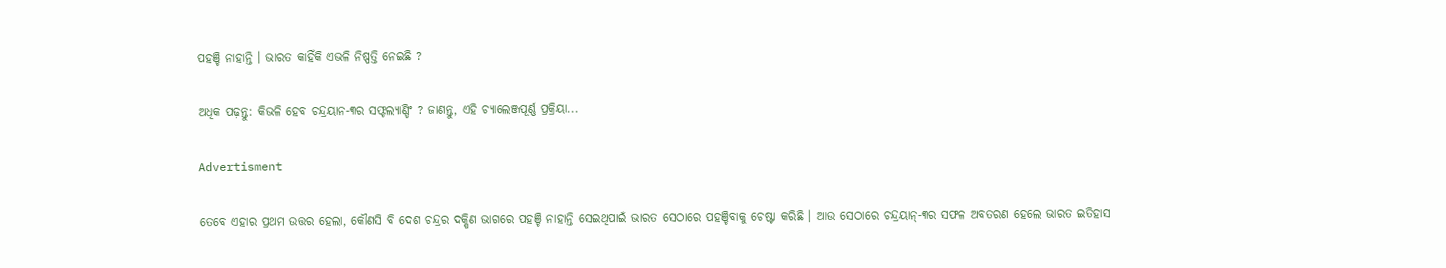ପହଞ୍ଚି ନାହାନ୍ତି । ଭାରତ କାହିଁକି ଏଭଳି ନିଷ୍ପତ୍ତି ନେଇଛି ?

ଅଧିକ ପଢ଼ନ୍ତୁ: କିଭଳି ହେବ ଚନ୍ଦ୍ରୟାନ-୩ର ସଫ୍ଟଲ୍ୟାଣ୍ଡିଂ ? ଜାଣନ୍ତୁ, ଏହି ଚ୍ୟାଲେଞ୍ଜପୂର୍ଣ୍ଣ ପ୍ରକ୍ରିୟା...

Advertisment

ତେବେ ଏହାର ପ୍ରଥମ ଉତ୍ତର ହେଲା, କୌଣସି ବି ଦେଶ ଚନ୍ଦ୍ରର ଦକ୍ଷିଣ ଭାଗରେ ପହଞ୍ଚି ନାହାନ୍ତି ସେଇଥିପାଇଁ ଭାରତ ସେଠାରେ ପହଞ୍ଚିବାକୁ ଚେଷ୍ଟା କରିଛି । ଆଉ ସେଠାରେ ଚନ୍ଦ୍ରୟାନ୍‌-୩ର ସଫଳ ଅବତରଣ ହେଲେ ଭାରତ ଇତିହାସ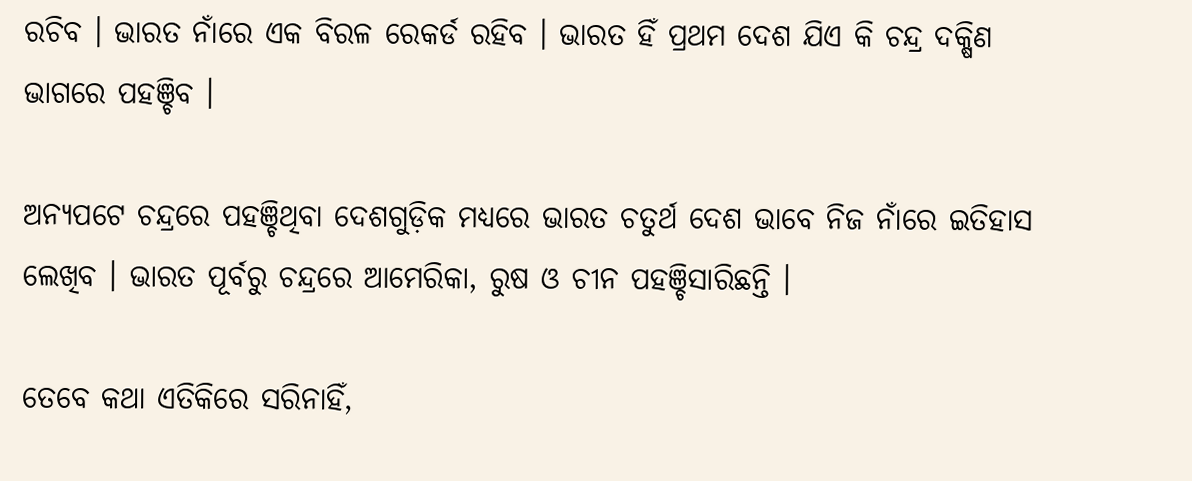ରଚିବ । ଭାରତ ନାଁରେ ଏକ ବିରଳ ରେକର୍ଡ ରହିବ । ଭାରତ ହିଁ ପ୍ରଥମ ଦେଶ ଯିଏ କି ଚନ୍ଦ୍ର ଦକ୍ଷିଣ ଭାଗରେ ପହଞ୍ଚିବ ।

ଅନ୍ୟପଟେ ଚନ୍ଦ୍ରରେ ପହଞ୍ଚିଥିବା ଦେଶଗୁଡ଼ିକ ମଧ୍ୟରେ ଭାରତ ଚତୁର୍ଥ ଦେଶ ଭାବେ ନିଜ ନାଁରେ ଇତିହାସ ଲେଖିବ । ଭାରତ ପୂର୍ବରୁ ଚନ୍ଦ୍ରରେ ଆମେରିକା, ରୁଷ ଓ ଚୀନ ପହଞ୍ଚିସାରିଛନ୍ତି ।

ତେବେ କଥା ଏତିକିରେ ସରିନାହିଁ,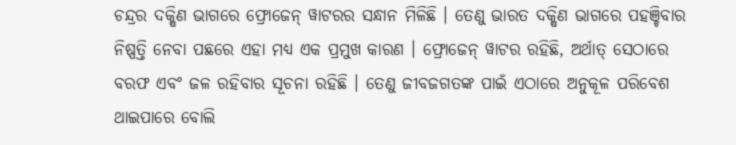ଚନ୍ଦ୍ରର ଦକ୍ଷିଣ ଭାଗରେ ଫ୍ରୋଜେନ୍ ୱାଟରର ସନ୍ଧାନ ମିଳିଛି । ତେଣୁ ଭାରତ ଦକ୍ଷିଣ ଭାଗରେ ପହଞ୍ଚିବାର ନିଷ୍ପତ୍ତି ନେବା ପଛରେ ଏହା ମଧ୍ୟ ଏକ ପ୍ରମୁଖ କାରଣ । ଫ୍ରୋଜେନ୍‌ ୱାଟର ରହିଛି, ଅର୍ଥାତ୍‌ ସେଠାରେ ବରଫ ଏବଂ ଜଳ ରହିବାର ସୂଚନା ରହିଛି । ତେଣୁ ଜୀବଜଗତଙ୍କ ପାଇଁ ଏଠାରେ ଅନୁକୂଳ ପରିବେଶ ଥାଇପାରେ ବୋଲି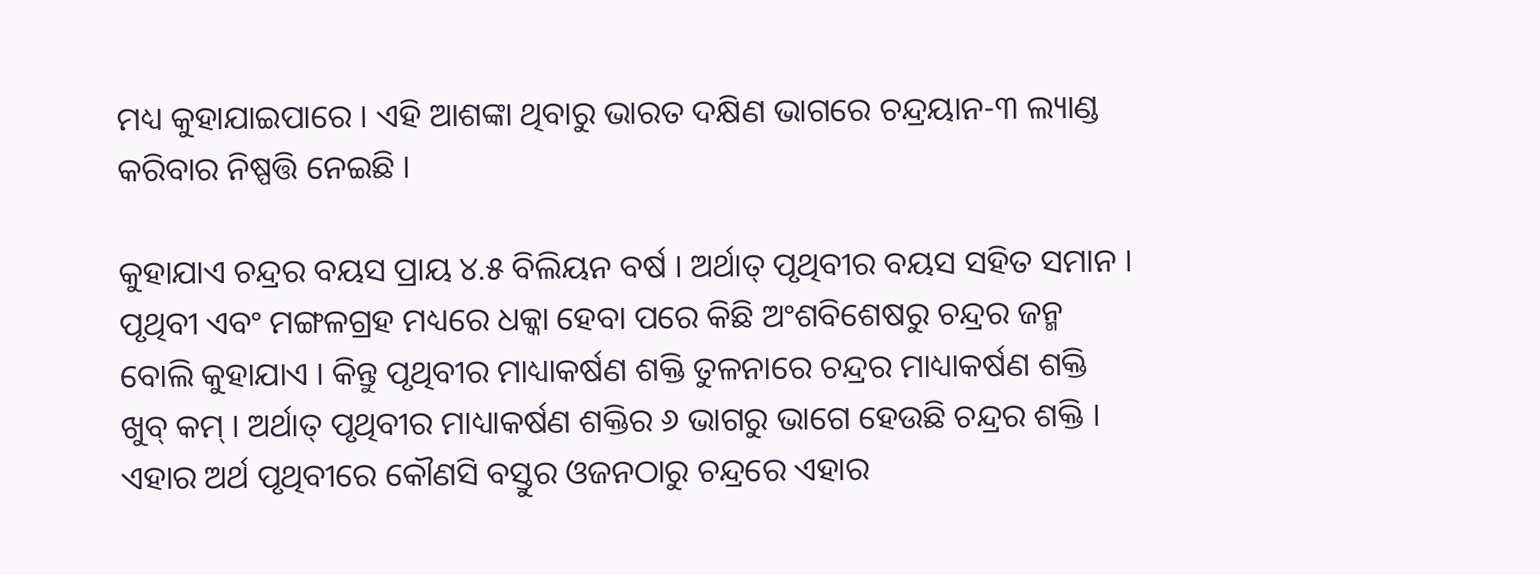ମଧ୍ୟ କୁହାଯାଇପାରେ । ଏହି ଆଶଙ୍କା ଥିବାରୁ ଭାରତ ଦକ୍ଷିଣ ଭାଗରେ ଚନ୍ଦ୍ରୟାନ-୩ ଲ୍ୟାଣ୍ଡ କରିବାର ନିଷ୍ପତ୍ତି ନେଇଛି ।

କୁହାଯାଏ ଚନ୍ଦ୍ରର ବୟସ ପ୍ରାୟ ୪.୫ ବିଲିୟନ ବର୍ଷ । ଅର୍ଥାତ୍ ପୃଥିବୀର ବୟସ ସହିତ ସମାନ । ପୃଥିବୀ ଏବଂ ମଙ୍ଗଳଗ୍ରହ ମଧ୍ୟରେ ଧକ୍କା ହେବା ପରେ କିଛି ଅଂଶବିଶେଷରୁ ଚନ୍ଦ୍ରର ଜନ୍ମ ବୋଲି କୁହାଯାଏ । କିନ୍ତୁ ପୃଥିବୀର ମାଧ୍ୟାକର୍ଷଣ ଶକ୍ତି ତୁଳନାରେ ଚନ୍ଦ୍ରର ମାଧ୍ୟାକର୍ଷଣ ଶକ୍ତି ଖୁବ୍‌ କମ୍‌ । ଅର୍ଥାତ୍‌ ପୃଥିବୀର ମାଧ୍ୟାକର୍ଷଣ ଶକ୍ତିର ୬ ଭାଗରୁ ଭାଗେ ହେଉଛି ଚନ୍ଦ୍ରର ଶକ୍ତି । ଏହାର ଅର୍ଥ ପୃଥିବୀରେ କୌଣସି ବସ୍ତୁର ଓଜନଠାରୁ ଚନ୍ଦ୍ରରେ ଏହାର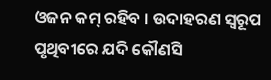ଓଜନ କମ୍‌ ରହିବ । ଉଦାହରଣ ସ୍ୱରୂପ ପୃଥିବୀରେ ଯଦି କୌଣସି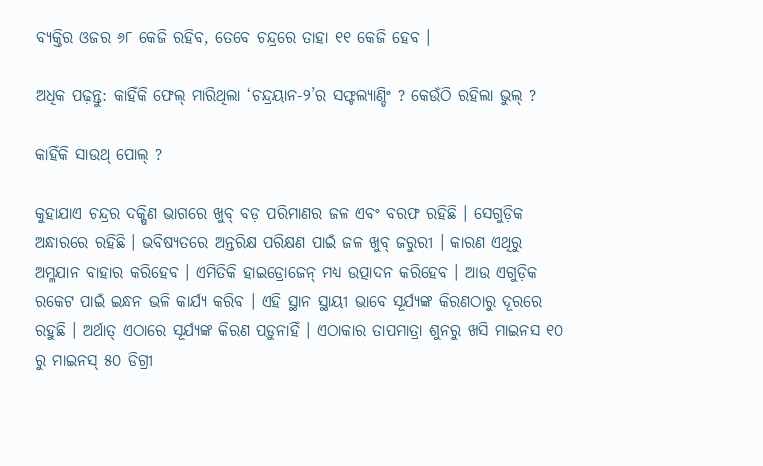ବ୍ୟକ୍ତିର ଓଜର ୬୮ କେଜି ରହିବ, ତେବେ ଚନ୍ଦ୍ରରେ ତାହା ୧୧ କେଜି ହେବ ।

ଅଧିକ ପଢ଼ନ୍ତୁ: କାହିଁକି ଫେଲ୍ ମାରିଥିଲା ‘ଚନ୍ଦ୍ରୟାନ-୨’ର ସଫ୍ଟଲ୍ୟାଣ୍ଡିଂ ? କେଉଁଠି ରହିଲା ଭୁଲ୍ ?

କାହିଁକି ସାଉଥ୍‌ ପୋଲ୍ ?

କୁହାଯାଏ ଚନ୍ଦ୍ରର ଦକ୍ଷିଣ ଭାଗରେ ଖୁବ୍‌ ବଡ଼ ପରିମାଣର ଜଳ ଏବଂ ବରଫ ରହିଛି । ସେଗୁଡ଼ିକ ଅନ୍ଧାରରେ ରହିଛି । ଭବିଷ୍ୟତରେ ଅନ୍ତରିକ୍ଷ ପରିକ୍ଷଣ ପାଇଁ ଜଳ ଖୁବ୍‌ ଜରୁରୀ । କାରଣ ଏଥିରୁ ଅମ୍ଳଯାନ ବାହାର କରିହେବ । ଏମିତିକି ହାଇଡ୍ରୋଜେନ୍‌ ମଧ୍ୟ ଉତ୍ପାଦନ କରିହେବ । ଆଉ ଏଗୁଡ଼ିକ ରକେଟ ପାଇଁ ଇନ୍ଧନ ଭଳି କାର୍ଯ୍ୟ କରିବ । ଏହି ସ୍ଥାନ ସ୍ଥାୟୀ ଭାବେ ସୂର୍ଯ୍ୟଙ୍କ କିରଣଠାରୁ ଦୂରରେ ରହୁଛି । ଅର୍ଥାତ୍‌ ଏଠାରେ ସୂର୍ଯ୍ୟଙ୍କ କିରଣ ପଡ଼ୁନାହିଁ । ଏଠାକାର ତାପମାତ୍ରା ଶୁନରୁ ଖସି ମାଇନସ ୧୦ ରୁ ମାଇନସ୍ ୫୦ ଡିଗ୍ରୀ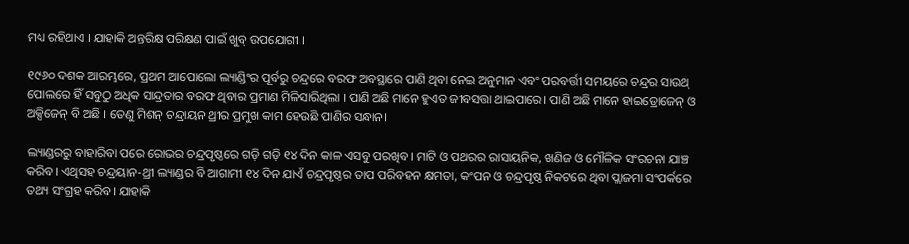ମଧ୍ୟ ରହିଥାଏ । ଯାହାକି ଅନ୍ତରିକ୍ଷ ପରିକ୍ଷଣ ପାଇଁ ଖୁବ୍‌ ଉପଯୋଗୀ ।

୧୯୬୦ ଦଶକ ଆରମ୍ଭରେ, ପ୍ରଥମ ଆପୋଲୋ ଲ୍ୟାଣ୍ଡିଂର ପୂର୍ବରୁ ଚନ୍ଦ୍ରରେ ବରଫ ଅବସ୍ଥାରେ ପାଣି ଥିବା ନେଇ ଅନୁମାନ ଏବଂ ପରବର୍ତ୍ତୀ ସମୟରେ ଚନ୍ଦ୍ରର ସାଉଥ୍ ପୋଲରେ ହିଁ ସବୁଠୁ ଅଧିକ ସାନ୍ଦ୍ରତାର ବରଫ ଥିବାର ପ୍ରମାଣ ମିଳିସାରିଥିଲା । ପାଣି ଅଛି ମାନେ ହୁଏତ ଜୀବସତ୍ତା ଥାଇପାରେ। ପାଣି ଅଛି ମାନେ ହାଇଡ୍ରୋଜେନ୍ ଓ ଅକ୍ସିଜେନ୍ ବି ଅଛି । ତେଣୁ ମିଶନ୍ ଚନ୍ଦ୍ରାୟନ ଥ୍ରୀର ପ୍ରମୁଖ କାମ ହେଉଛି ପାଣିର ସନ୍ଧାନ।

ଲ୍ୟାଣ୍ଡରରୁ ବାହାରିବା ପରେ ରୋଭର ଚନ୍ଦ୍ରପୃଷ୍ଠରେ ଗଡ଼ି ଗଡ଼ି ୧୪ ଦିନ କାଳ ଏସବୁ ପରଖିବ। ମାଟି ଓ ପଥରର ରାସାୟନିକ, ଖଣିଜ ଓ ମୌଳିକ ସଂରଚନା ଯାଞ୍ଚ କରିବ। ଏଥିସହ ଚନ୍ଦ୍ରୟାନ-ଥ୍ରୀ ଲ୍ୟାଣ୍ଡର ବି ଆଗାମୀ ୧୪ ଦିନ ଯାଏଁ ଚନ୍ଦ୍ରପୃଷ୍ଠର ତାପ ପରିବହନ କ୍ଷମତା, କଂପନ ଓ ଚନ୍ଦ୍ରପୃଷ୍ଠ ନିକଟରେ ଥିବା ପ୍ଲାଜମା ସଂପର୍କରେ ତଥ୍ୟ ସଂଗ୍ରହ କରିବ। ଯାହାକି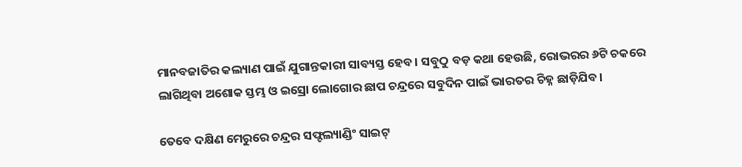ମାନବଜାତିର କଲ୍ୟାଣ ପାଇଁ ଯୁଗାନ୍ତକାରୀ ସାବ୍ୟସ୍ତ ହେବ। ସବୁଠୁ ବଡ଼ କଥା ହେଉଛି, ରୋଭରର ୬ଟି ଚକରେ ଲାଗିଥିବା ଅଶୋକ ସ୍ତମ୍ଭ ଓ ଇସ୍ରୋ ଲୋଗୋର ଛାପ ଚନ୍ଦ୍ରରେ ସବୁଦିନ ପାଇଁ ଭାରତର ଚିହ୍ନ ଛାଡ଼ିଯିବ।

ତେବେ ଦକ୍ଷିଣ ମେରୁରେ ଚନ୍ଦ୍ରର ସଫ୍ଟଲ୍ୟାଣ୍ଡିଂ ସାଇଟ୍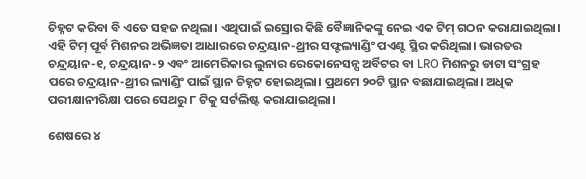ଚିହ୍ନଟ କରିବା ବି ଏତେ ସହଜ ନଥିଲା। ଏଥିପାଇଁ ଇସ୍ରୋର କିଛି ବୈଜ୍ଞାନିକଙ୍କୁ ନେଇ ଏକ ଟିମ୍ ଗଠନ କରାଯାଇଥିଲା। ଏହି ଟିମ୍ ପୂର୍ବ ମିଶନର ଅଭିଜ୍ଞତା ଆଧାରରେ ଚନ୍ଦ୍ରୟାନ-ଥ୍ରୀର ସଫ୍ଟଲ୍ୟାଣ୍ଡିଂ ପଏଣ୍ଟ ସ୍ଥିର କରିଥିଲା। ଭାରତର ଚନ୍ଦ୍ରୟାନ-୧, ଚନ୍ଦ୍ରୟାନ-୨ ଏବଂ ଆମେରିକାର ଲୁନାର ରେକୋନେସନ୍ସ ଅର୍ବିଟର ବା LRO ମିଶନରୁ ଡାଟା ସଂଗ୍ରହ ପରେ ଚନ୍ଦ୍ରୟାନ-ଥ୍ରୀର ଲ୍ୟାଣ୍ଡିଂ ପାଇଁ ସ୍ଥାନ ଚିହ୍ନଟ ହୋଇଥିଲା। ପ୍ରଥମେ ୨୦ଟି ସ୍ଥାନ ବଛାଯାଇଥିଲା। ଅଧିକ ପରୀକ୍ଷାନୀରିକ୍ଷା ପରେ ସେଥରୁ ୮ ଟିକୁ ସର୍ଟଲିଷ୍ଟ କରାଯାଇଥିଲା।

ଶେଷରେ ୪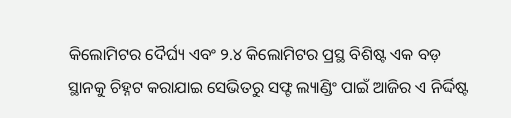କିଲୋମିଟର ଦୈର୍ଘ୍ୟ ଏବଂ ୨.୪ କିଲୋମିଟର ପ୍ରସ୍ଥ ବିଶିଷ୍ଟ ଏକ ବଡ଼ ସ୍ଥାନକୁ ଚିହ୍ନଟ କରାଯାଇ ସେଭିତରୁ ସଫ୍ଟ ଲ୍ୟାଣ୍ଡିଂ ପାଇଁ ଆଜିର ଏ ନିର୍ଦ୍ଦିଷ୍ଟ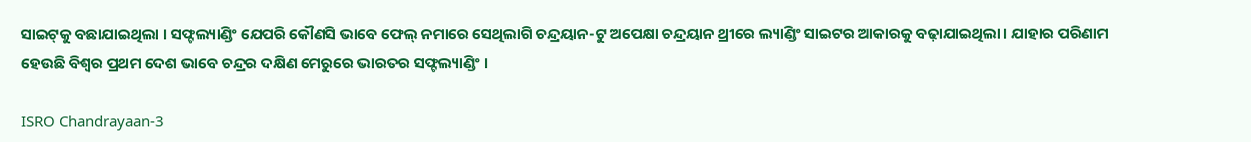ସାଇଟ୍‌କୁ ବଛାଯାଇଥିଲା । ସଫ୍ଟଲ୍ୟାଣ୍ଡିଂ ଯେପରି କୌଣସି ଭାବେ ଫେଲ୍ ନମାରେ ସେଥିଲାଗି ଚନ୍ଦ୍ରୟାନ-ଟୁ ଅପେକ୍ଷା ଚନ୍ଦ୍ରୟାନ ଥ୍ରୀରେ ଲ୍ୟାଣ୍ଡିଂ ସାଇଟର ଆକାରକୁ ବଢ଼ାଯାଇଥିଲା। ଯାହାର ପରିଣାମ ହେଉଛି ବିଶ୍ୱର ପ୍ରଥମ ଦେଶ ଭାବେ ଚନ୍ଦ୍ରର ଦକ୍ଷିଣ ମେରୁରେ ଭାରତର ସଫ୍ଟଲ୍ୟାଣ୍ଡିଂ ।

ISRO Chandrayaan-3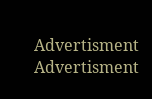Advertisment
Advertisment